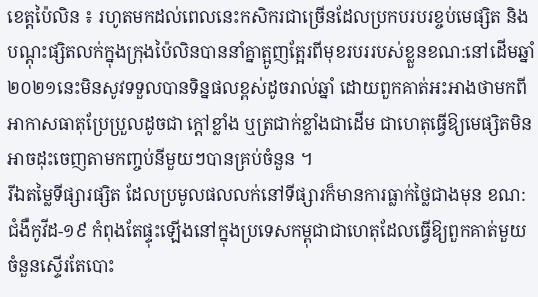ខេត្តប៉ៃលិន ៖ រហូតមកដល់ពេលនេះកសិករជាច្រើនដែលប្រកបរបរខ្ចប់មេផ្សិត និងបណ្តុះផ្សិតលក់ក្នុងក្រុងប៉ៃលិនបាននាំគ្នាត្អូញត្អែរពីមុខរបររបស់ខ្លួនខណ:នៅដើមឆ្នាំ២០២១នេះមិនសូវទទួលបានទិន្នផលខ្ពស់ដូចរាល់ឆ្នាំ ដោយពួកគាត់អះអាងថាមកពីអាកាសធាតុប្រែប្រួលដូចជា ក្តៅខ្លាំង ឬត្រជាក់ខ្លាំងជាដើម ជាហេតុធ្វើឱ្យមេផ្សិតមិនអាចដុះចេញតាមកញ្ចប់នីមួយៗបានគ្រប់ចំនួន ។
រីឯតម្លៃទីផ្សារផ្សិត ដែលប្រមូលផលលក់នៅទីផ្សារក៏មានការធ្លាក់ថ្លៃជាងមុន ខណ:ជំងឺកូវីដ-១៩ កំពុងតែផ្ទុះឡើងនៅក្នុងប្រទេសកម្ពុជាជាហេតុដែលធ្វើឱ្យពួកគាត់មួយចំនួនស្ទើរតែបោះ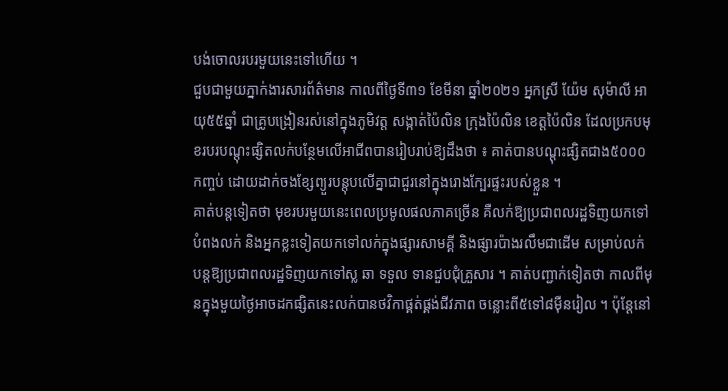បង់ចោលរបរមួយនេះទៅហើយ ។
ជួបជាមួយភ្នាក់ងារសារព័ត៌មាន កាលពីថ្ងៃទី៣១ ខែមីនា ឆ្នាំ២០២១ អ្នកស្រី យ៉ែម សុម៉ាលី អាយុ៥៥ឆ្នាំ ជាគ្រូបង្រៀនរស់នៅក្នុងភូមិវត្ត សង្កាត់ប៉ៃលិន ក្រុងប៉ៃលិន ខេត្តប៉ៃលិន ដែលប្រកបមុខរបរបណ្តុះផ្សិតលក់បន្ថែមលើអាជីពបានរៀបរាប់ឱ្យដឹងថា ៖ គាត់បានបណ្តុះផ្សិតជាង៥០០០កញ្ចប់ ដោយដាក់ចងខ្សែព្យួរបន្តុបលើគ្នាជាជួរនៅក្នុងរោងក្បែរផ្ទះរបស់ខ្លួន ។
គាត់បន្តទៀតថា មុខរបរមួយនេះពេលប្រមូលផលភាគច្រើន គឺលក់ឱ្យប្រជាពលរដ្ឋទិញយកទៅបំពងលក់ និងអ្នកខ្លះទៀតយកទៅលក់ក្នុងផ្សារសាមគ្គី និងផ្សារប៉ាងរលឹមជាដើម សម្រាប់លក់បន្តឱ្យប្រជាពលរដ្ឋទិញយកទៅស្ល ឆា ទទួល ទានជួបជុំគ្រួសារ ។ គាត់បញ្ជាក់ទៀតថា កាលពីមុនក្នុងមួយថ្ងៃអាចដកផ្សិតនេះលក់បានថវិកាផ្គត់ផ្គង់ជីវភាព ចន្លោះពី៥ទៅ៨ម៉ឺនរៀល ។ ប៉ុន្តែនៅ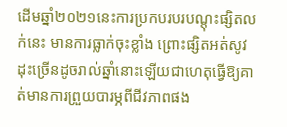ដើមឆ្នាំ២០២១នេះការប្រកបរបរបណ្តុះផ្សិតលក់នេះ មានការធ្លាក់ចុះខ្លាំង ព្រោះផ្សិតអត់សូវដុះច្រើនដូចរាល់ឆ្នាំនោះឡើយជាហេតុធ្វើឱ្យគាត់មានការព្រួយបារម្ភពីជីវភាពផង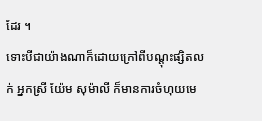ដែរ ។
ទោះបីជាយ៉ាងណាក៏ដោយក្រៅពីបណ្តុះផ្សិតលក់ អ្នកស្រី យ៉ែម សុម៉ាលី ក៏មានការចំហុយមេ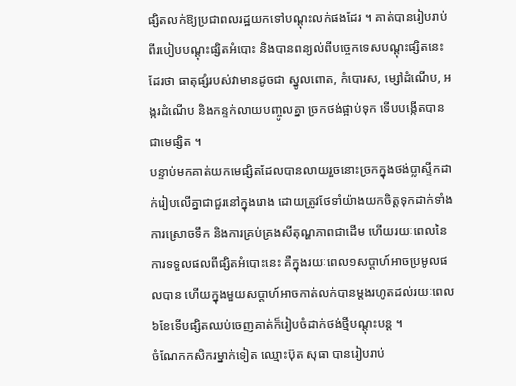ផ្សិតលក់ឱ្យប្រជាពលរដ្ឋយកទៅបណ្តុះលក់ផងដែរ ។ គាត់បានរៀបរាប់ពីរបៀបបណ្តុះផ្សិតអំបោះ និងបានពន្យល់ពីបច្ចេកទេសបណ្តុះផ្សិតនេះដែរថា ធាតុផ្សំរបស់វាមានដូចជា ស្នូលពោត, កំបោរស, ម្សៅដំណើប, អង្ករដំណើប និងកន្ទក់លាយបញ្ចូលគ្នា ច្រកថង់ផ្អាប់ទុក ទើបបង្កើតបានជាមេផ្សិត ។
បន្ទាប់មកគាត់យកមេផ្សិតដែលបានលាយរួចនោះច្រកក្នុងថង់ប្លាស្ទីកដាក់រៀបលើគ្នាជាជួរនៅក្នុងរោង ដោយត្រូវថែទាំយ៉ាងយកចិត្តទុកដាក់ទាំងការស្រោចទឹក និងការគ្រប់គ្រងសីតុណ្ហភាពជាដើម ហើយរយៈពេលនៃការទទួលផលពីផ្សិតអំបោះនេះ គឺក្នុងរយៈពេល១សប្តាហ៍អាចប្រមូលផលបាន ហើយក្នុងមួយសប្តាហ៍អាចកាត់លក់បានម្តងរហូតដល់រយៈពេល៦ខែទើបផ្សិតឈប់ចេញគាត់ក៏រៀបចំដាក់ថង់ថ្មីបណ្តុះបន្ត ។
ចំណែកកសិករម្នាក់ទៀត ឈ្មោះប៊ុត សុធា បានរៀបរាប់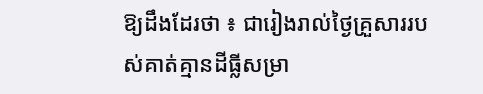ឱ្យដឹងដែរថា ៖ ជារៀងរាល់ថ្ងៃគ្រួសាររបស់គាត់គ្មានដីធ្លីសម្រា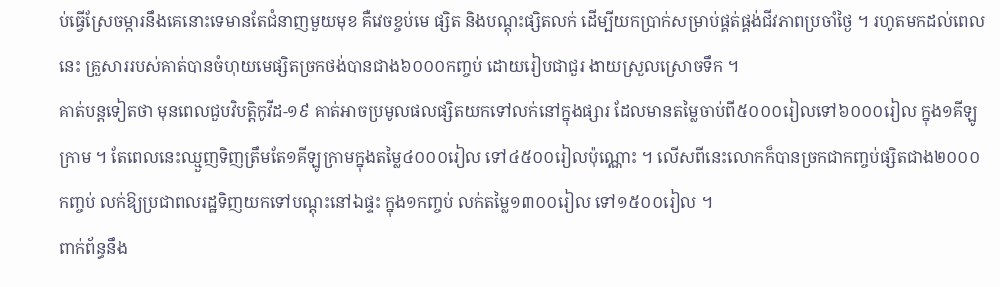ប់ធ្វើស្រែចម្ការនឹងគេនោះទេមានតែជំនាញមួយមុខ គឺវេចខ្ចប់មេ ផ្សិត និងបណ្តុះផ្សិតលក់ ដើម្បីយកប្រាក់សម្រាប់ផ្គត់ផ្គង់ជីវភាពប្រចាំថ្ងៃ ។ រហូតមកដល់ពេលនេះ គ្រួសាររបស់គាត់បានចំហុយមេផ្សិតច្រកថង់បានជាង៦០០០កញ្ចប់ ដោយរៀបជាជួរ ងាយស្រួលស្រោចទឹក ។
គាត់បន្តទៀតថា មុនពេលជួបវិបត្តិកូវីដ-១៩ គាត់អាចប្រមូលផលផ្សិតយកទៅលក់នៅក្នុងផ្សារ ដែលមានតម្លៃចាប់ពី៥០០០រៀលទៅ៦០០០រៀល ក្នុង១គីឡូក្រាម ។ តែពេលនេះឈ្មួញទិញត្រឹមតែ១គីឡូក្រាមក្នុងតម្លៃ៤០០០រៀល ទៅ៤៥០០រៀលប៉ុណ្ណោះ ។ លើសពីនេះលោកក៏បានច្រកជាកញ្ចប់ផ្សិតជាង២០០០កញ្ចប់ លក់ឱ្យប្រជាពលរដ្ឋទិញយកទៅបណ្តុះនៅឯផ្ទះ ក្នុង១កញ្ចប់ លក់តម្លៃ១៣០០រៀល ទៅ១៥០០រៀល ។
ពាក់ព័ន្ធនឹង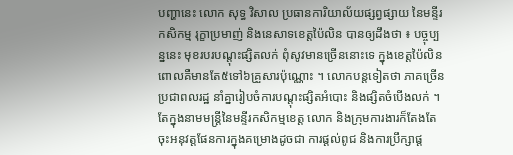បញ្ហានេះ លោក សុទ្ធ វិសាល ប្រធានការិយាល័យផ្សព្វផ្សាយ នៃមន្ទីរកសិកម្ម រុក្ខាប្រមាញ់ និងនេសាទខេត្តប៉ៃលិន បានឲ្យដឹងថា ៖ បច្ចុប្បន្ននេះ មុខរបរបណ្តុះផ្សិតលក់ ពុំសូវមានច្រើននោះទេ ក្នុងខេត្តប៉ៃលិន ពោលគឺមានតែ៥ទៅ៦គ្រួសារប៉ុណ្ណោះ ។ លោកបន្តទៀតថា ភាគច្រើនប្រជាពលរដ្ឋ នាំគ្នារៀបចំការបណ្តុះផ្សិតអំបោះ និងផ្សិតចំបើងលក់ ។
តែក្នុងនាមមន្ត្រីនៃមន្ទីរកសិកម្មខេត្ត លោក និងក្រុមការងារក៏តែងតែចុះអនុវត្តផែនការក្នុងគម្រោងដូចជា ការផ្តល់ពូជ និងការប្រឹក្សាផ្ត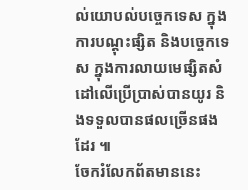ល់យោបល់បច្ចេកទេស ក្នុងការបណ្តុះផ្សិត និងបច្ចេកទេស ក្នុងការលាយមេផ្សិតសំដៅលើប្រើប្រាស់បានយូរ និងទទួលបានផលច្រើនផងដែរ ៕
ចែករំលែកព័តមាននេះ